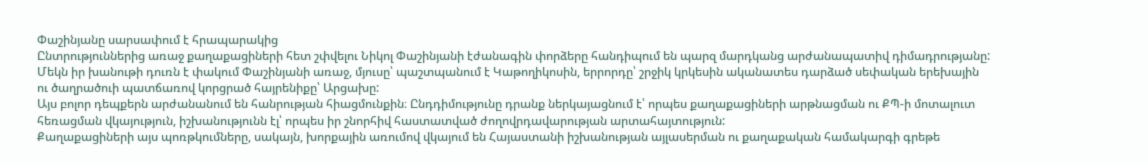Փաշինյանը սարսափում է հրապարակից
Ընտրություններից առաջ քաղաքացիների հետ շփվելու Նիկոլ Փաշինյանի էժանագին փորձերը հանդիպում են պարզ մարդկանց արժանապատիվ դիմադրությանը: Մեկն իր խանութի դուռն է փակում Փաշինյանի առաջ, մյուսը՝ պաշտպանում է Կաթողիկոսին, երրորդը՝ շրջիկ կրկեսին ականատես դարձած սեփական երեխային ու ծաղրածուի պատճառով կորցրած հայրենիքը՝ Արցախը:
Այս բոլոր դեպքերն արժանանում են հանրության հիացմունքին։ Ընդդիմությունը դրանք ներկայացնում է՝ որպես քաղաքացիների արթնացման ու ՔՊ-ի մոտալուտ հեռացման վկայություն, իշխանությունն էլ՝ որպես իր շնորհիվ հաստատված ժողովրդավարության արտահայտություն:
Քաղաքացիների այս պոռթկումները, սակայն, խորքային առումով վկայում են Հայաստանի իշխանության այլասերման ու քաղաքական համակարգի գրեթե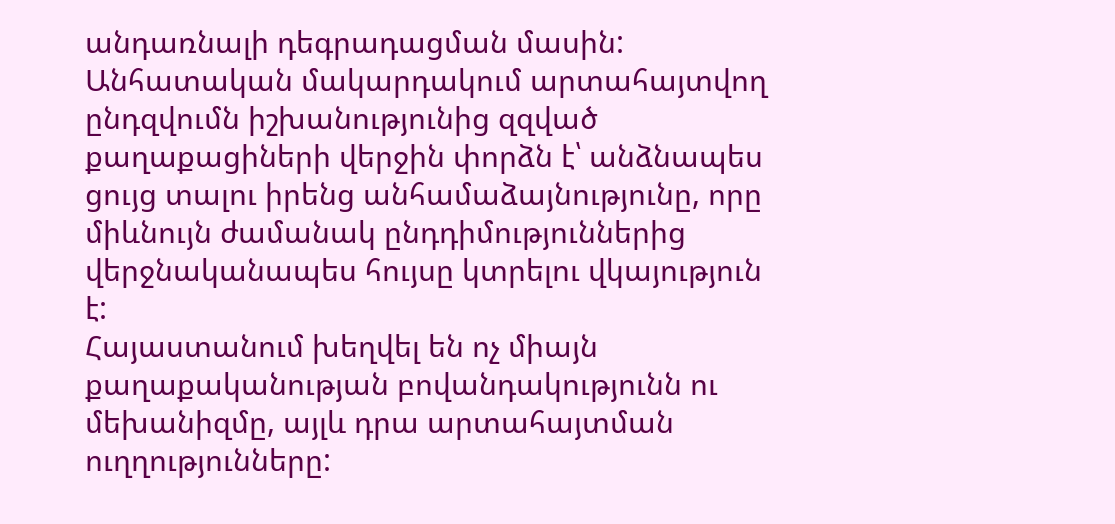անդառնալի դեգրադացման մասին: Անհատական մակարդակում արտահայտվող ընդզվումն իշխանությունից զզված քաղաքացիների վերջին փորձն է՝ անձնապես ցույց տալու իրենց անհամաձայնությունը, որը միևնույն ժամանակ ընդդիմություններից վերջնականապես հույսը կտրելու վկայություն է:
Հայաստանում խեղվել են ոչ միայն քաղաքականության բովանդակությունն ու մեխանիզմը, այլև դրա արտահայտման ուղղությունները: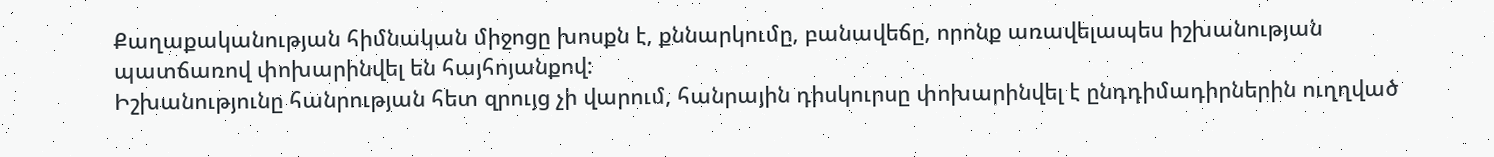Քաղաքականության հիմնական միջոցը խոսքն է, քննարկումը, բանավեճը, որոնք առավելապես իշխանության պատճառով փոխարինվել են հայհոյանքով:
Իշխանությունը հանրության հետ զրույց չի վարում, հանրային դիսկուրսը փոխարինվել է ընդդիմադիրներին ուղղված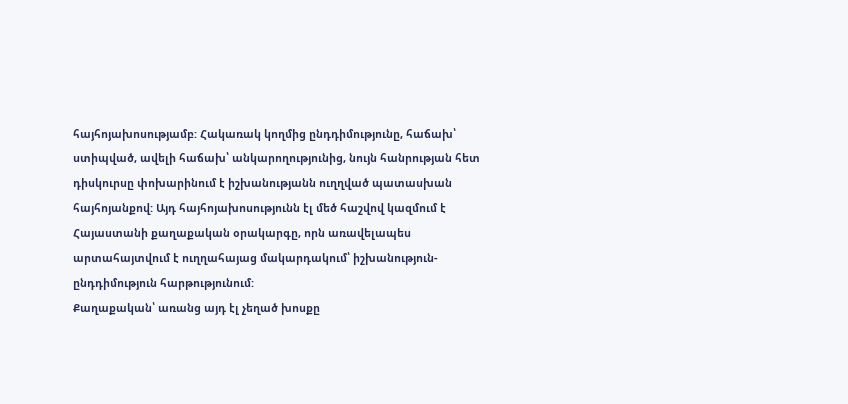հայհոյախոսությամբ: Հակառակ կողմից ընդդիմությունը, հաճախ՝ ստիպված, ավելի հաճախ՝ անկարողությունից, նույն հանրության հետ դիսկուրսը փոխարինում է իշխանությանն ուղղված պատասխան հայհոյանքով: Այդ հայհոյախոսությունն էլ մեծ հաշվով կազմում է Հայաստանի քաղաքական օրակարգը, որն առավելապես արտահայտվում է ուղղահայաց մակարդակում՝ իշխանություն-ընդդիմություն հարթությունում:
Քաղաքական՝ առանց այդ էլ չեղած խոսքը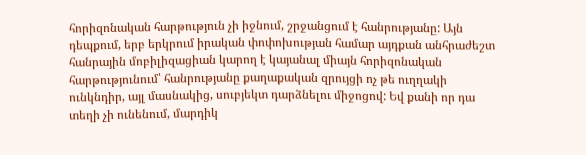հորիզոնական հարթություն չի իջնում, շրջանցում է հանրությանը: Այն դեպքում, երբ երկրում իրական փոփոխության համար այդքան անհրաժեշտ հանրային մոբիլիզացիան կարող է կայանալ միայն հորիզոնական հարթությունում՝ հանրությանը քաղաքական զրույցի ոչ թե ուղղակի ունկնդիր, այլ մասնակից, սուբյեկտ դարձնելու միջոցով: Եվ քանի որ դա տեղի չի ունենում, մարդիկ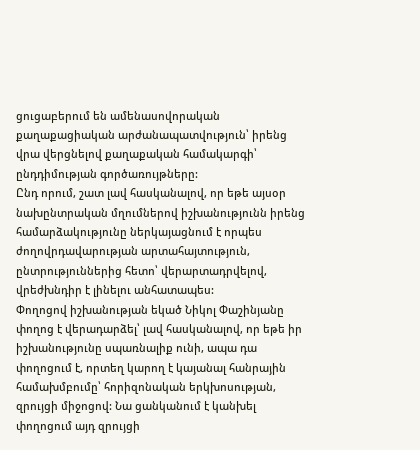ցուցաբերում են ամենասովորական քաղաքացիական արժանապատվություն՝ իրենց վրա վերցնելով քաղաքական համակարգի՝ ընդդիմության գործառույթները:
Ընդ որում, շատ լավ հասկանալով, որ եթե այսօր նախընտրական մղումներով իշխանությունն իրենց համարձակությունը ներկայացնում է որպես ժողովրդավարության արտահայտություն, ընտրություններից հետո՝ վերարտադրվելով, վրեժխնդիր է լինելու անհատապես:
Փողոցով իշխանության եկած Նիկոլ Փաշինյանը փողոց է վերադարձել՝ լավ հասկանալով, որ եթե իր իշխանությունը սպառնալիք ունի, ապա դա փողոցում է, որտեղ կարող է կայանալ հանրային համախմբումը՝ հորիզոնական երկխոսության, զրույցի միջոցով: Նա ցանկանում է կանխել փողոցում այդ զրույցի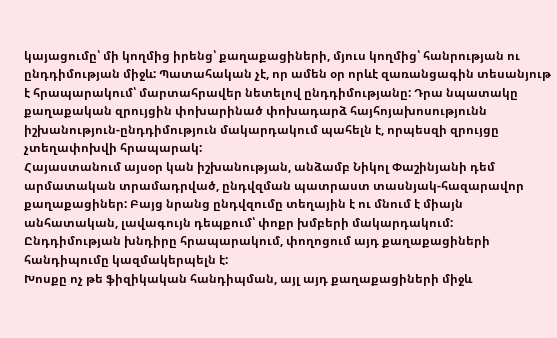կայացումը՝ մի կողմից իրենց՝ քաղաքացիների, մյուս կողմից՝ հանրության ու ընդդիմության միջև: Պատահական չէ, որ ամեն օր որևէ զառանցագին տեսանյութ է հրապարակում՝ մարտահրավեր նետելով ընդդիմությանը: Դրա նպատակը քաղաքական զրույցին փոխարինած փոխադարձ հայհոյախոսությունն իշխանություն-ընդդիմություն մակարդակում պահելն է, որպեսզի զրույցը չտեղափոխվի հրապարակ:
Հայաստանում այսօր կան իշխանության, անձամբ Նիկոլ Փաշինյանի դեմ արմատական տրամադրված, ընդվզման պատրաստ տասնյակ-հազարավոր քաղաքացիներ: Բայց նրանց ընդվզումը տեղային է ու մնում է միայն անհատական, լավագույն դեպքում՝ փոքր խմբերի մակարդակում:
Ընդդիմության խնդիրը հրապարակում, փողոցում այդ քաղաքացիների հանդիպումը կազմակերպելն է:
Խոսքը ոչ թե ֆիզիկական հանդիպման, այլ այդ քաղաքացիների միջև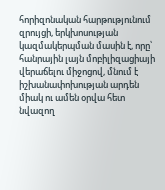հորիզոնական հարթությունում զրույցի, երկխոսության կազմակերպման մասին է, որը՝ հանրային լայն մոբիլիզացիայի վերաճելու միջոցով, մնում է իշխանափոխության արդեն միակ ու ամեն օրվա հետ նվազող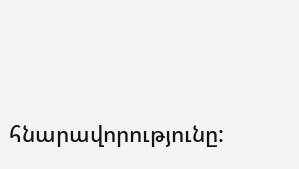հնարավորությունը: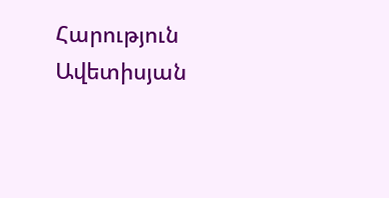Հարություն Ավետիսյան